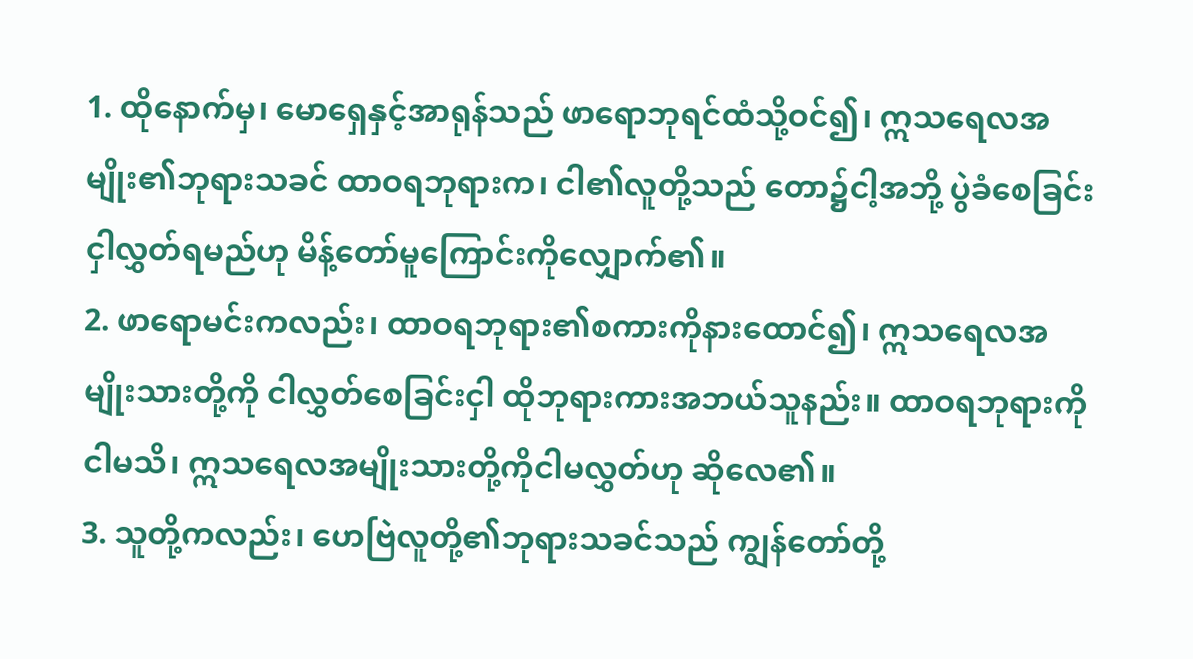1. ထိုနောက်မှ၊ မောရှေနှင့်အာရုန်သည် ဖာရောဘုရင်ထံသို့ဝင်၍၊ ဣသရေလအမျိုး၏ဘုရားသခင် ထာဝရဘုရားက၊ ငါ၏လူတို့သည် တော၌ငါ့အဘို့ ပွဲခံစေခြင်းငှါလွှတ်ရမည်ဟု မိန့်တော်မူကြောင်းကိုလျှောက်၏။
2. ဖာရောမင်းကလည်း၊ ထာဝရဘုရား၏စကားကိုနားထောင်၍၊ ဣသရေလအမျိုးသားတို့ကို ငါလွှတ်စေခြင်းငှါ ထိုဘုရားကားအဘယ်သူနည်း။ ထာဝရဘုရားကိုငါမသိ၊ ဣသရေလအမျိုးသားတို့ကိုငါမလွှတ်ဟု ဆိုလေ၏။
3. သူတို့ကလည်း၊ ဟေဗြဲလူတို့၏ဘုရားသခင်သည် ကျွန်တော်တို့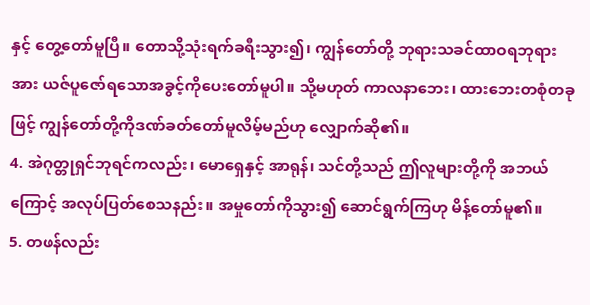နှင့် တွေ့တော်မူပြီ။ တောသို့သုံးရက်ခရီးသွား၍၊ ကျွန်တော်တို့ ဘုရားသခင်ထာဝရဘုရားအား ယဇ်ပူဇော်ရသောအခွင့်ကိုပေးတော်မူပါ။ သို့မဟုတ် ကာလနာဘေး၊ ထားဘေးတစုံတခုဖြင့် ကျွန်တော်တို့ကိုဒဏ်ခတ်တော်မူလိမ့်မည်ဟု လျှောက်ဆို၏။
4. အဲဂုတ္တုရှင်ဘုရင်ကလည်း၊ မောရှေနှင့် အာရုန်၊ သင်တို့သည် ဤလူများတို့ကို အဘယ်ကြောင့် အလုပ်ပြတ်စေသနည်း။ အမှုတော်ကိုသွား၍ ဆောင်ရွက်ကြဟု မိန့်တော်မူ၏။
5. တဖန်လည်း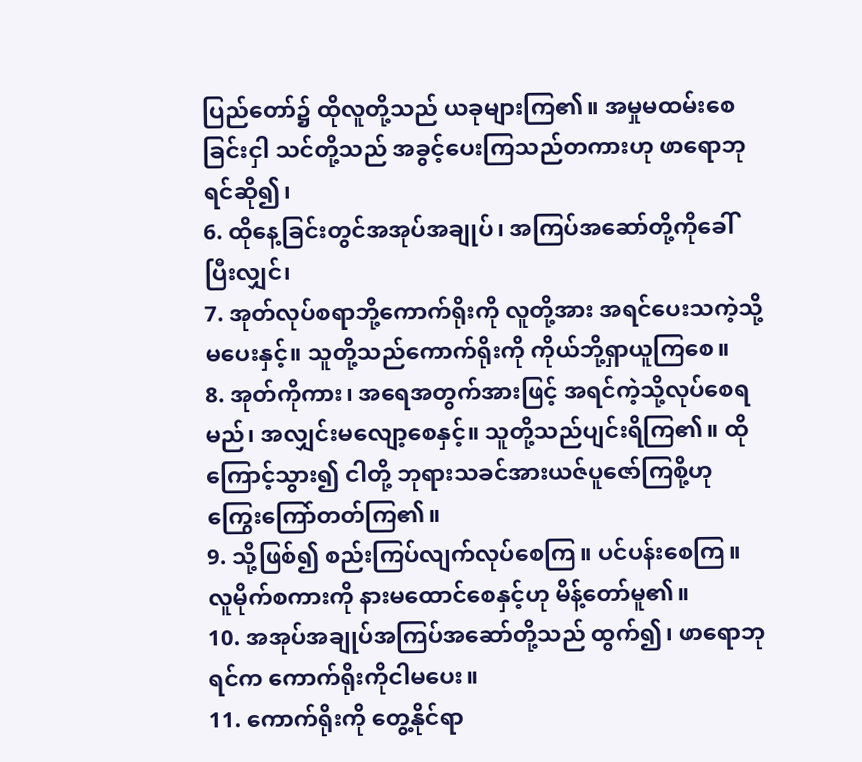ပြည်တော်၌ ထိုလူတို့သည် ယခုများကြ၏။ အမှုမထမ်းစေခြင်းငှါ သင်တို့သည် အခွင့်ပေးကြသည်တကားဟု ဖာရောဘုရင်ဆို၍၊
6. ထိုနေ့ခြင်းတွင်အအုပ်အချုပ်၊ အကြပ်အဆော်တို့ကိုခေါ်ပြီးလျှင်၊
7. အုတ်လုပ်စရာဘို့ကောက်ရိုးကို လူတို့အား အရင်ပေးသကဲ့သို့မပေးနှင့်။ သူတို့သည်ကောက်ရိုးကို ကိုယ်ဘို့ရှာယူကြစေ။
8. အုတ်ကိုကား၊ အရေအတွက်အားဖြင့် အရင်ကဲ့သို့လုပ်စေရမည်၊ အလျှင်းမလျော့စေနှင့်။ သူတို့သည်ပျင်းရိကြ၏။ ထိုကြောင့်သွား၍ ငါတို့ ဘုရားသခင်အားယဇ်ပူဇော်ကြစို့ဟု ကြွေးကြော်တတ်ကြ၏။
9. သို့ဖြစ်၍ စည်းကြပ်လျက်လုပ်စေကြ။ ပင်ပန်းစေကြ။ လူမိုက်စကားကို နားမထောင်စေနှင့်ဟု မိန့်တော်မူ၏။
10. အအုပ်အချုပ်အကြပ်အဆော်တို့သည် ထွက်၍၊ ဖာရောဘုရင်က ကောက်ရိုးကိုငါမပေး။
11. ကောက်ရိုးကို တွေ့နိုင်ရာ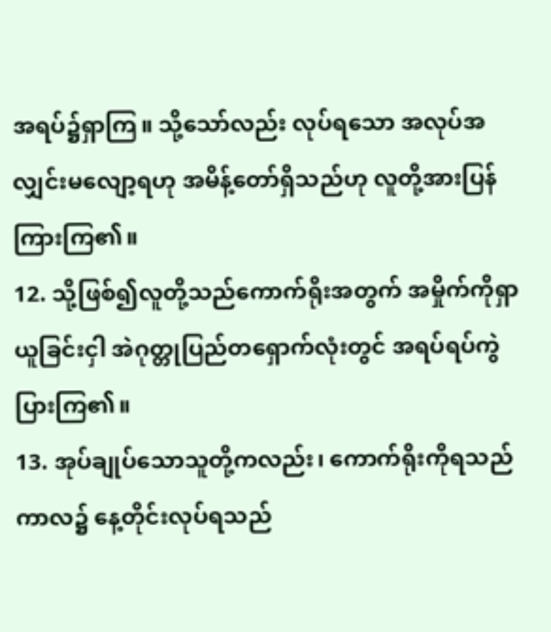အရပ်၌ရှာကြ။ သို့သော်လည်း လုပ်ရသော အလုပ်အလျှင်းမလျော့ရဟု အမိန့်တော်ရှိသည်ဟု လူတို့အားပြန်ကြားကြ၏။
12. သို့ဖြစ်၍လူတို့သည်ကောက်ရိုးအတွက် အမှိုက်ကိုရှာယူခြင်းငှါ အဲဂုတ္တုပြည်တရှောက်လုံးတွင် အရပ်ရပ်ကွဲပြားကြ၏။
13. အုပ်ချုပ်သောသူတို့ကလည်း၊ ကောက်ရိုးကိုရသည်ကာလ၌ နေ့တိုင်းလုပ်ရသည်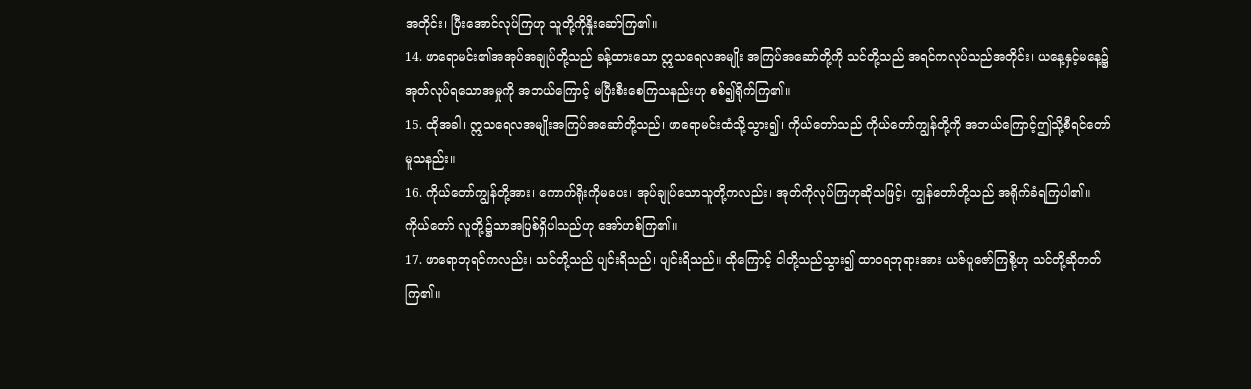အတိုင်း၊ ပြီးအောင်လုပ်ကြဟု သူတို့ကိုနှိုးဆော်ကြ၏။
14. ဖာရောမင်း၏အအုပ်အချုပ်တို့သည် ခန့်ထားသော ဣသရေလအမျိုး အကြပ်အဆော်တို့ကို သင်တို့သည် အရင်ကလုပ်သည်အတိုင်း၊ ယနေ့နှင့်မနေ့၌ အုတ်လုပ်ရသောအမှုကို အဘယ်ကြောင့် မပြီးစီးစေကြသနည်းဟု စစ်၍ရိုက်ကြ၏။
15. ထိုအခါ၊ ဣသရေလအမျိုးအကြပ်အဆော်တို့သည်၊ ဖာရောမင်းထံသို့သွား၍၊ ကိုယ်တော်သည် ကိုယ်တော်ကျွန်တို့ကို အဘယ်ကြောင့်ဤသို့စီရင်တော်မူသနည်း။
16. ကိုယ်တော်ကျွန်တို့အား၊ ကောက်ရိုးကိုမပေး၊ အုပ်ချုပ်သောသူတို့ကလည်း၊ အုတ်ကိုလုပ်ကြဟုဆိုသဖြင့်၊ ကျွန်တော်တို့သည် အရိုက်ခံရကြပါ၏။ ကိုယ်တော် လူတို့၌သာအပြစ်ရှိပါသည်ဟု အော်ဟစ်ကြ၏။
17. ဖာရောဘုရင်ကလည်း၊ သင်တို့သည် ပျင်းရိသည်၊ ပျင်းရိသည်။ ထိုကြောင့် ငါတို့သည်သွား၍ ထာဝရဘုရားအား ယဇ်ပူဇော်ကြစို့ဟု သင်တို့ဆိုတတ်ကြ၏။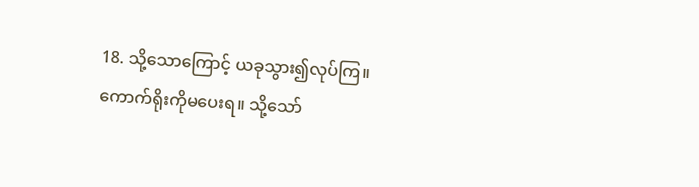18. သို့သောကြောင့် ယခုသွား၍လုပ်ကြ။ ကောက်ရိုးကိုမပေးရ။ သို့သော်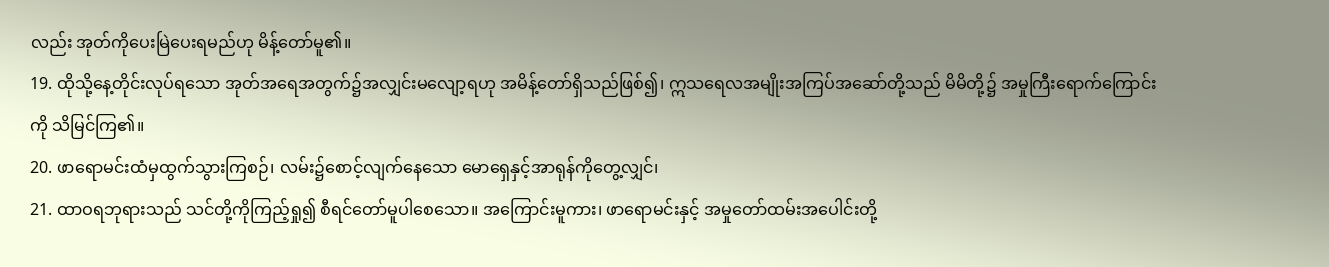လည်း အုတ်ကိုပေးမြဲပေးရမည်ဟု မိန့်တော်မူ၏။
19. ထိုသို့နေ့တိုင်းလုပ်ရသော အုတ်အရေအတွက်၌အလျှင်းမလျော့ရဟု အမိန့်တော်ရှိသည်ဖြစ်၍၊ ဣသရေလအမျိုးအကြပ်အဆော်တို့သည် မိမိတို့၌ အမှုကြီးရောက်ကြောင်းကို သိမြင်ကြ၏။
20. ဖာရောမင်းထံမှထွက်သွားကြစဉ်၊ လမ်း၌စောင့်လျက်နေသော မောရှေနှင့်အာရုန်ကိုတွေ့လျှင်၊
21. ထာဝရဘုရားသည် သင်တို့ကိုကြည့်ရှု၍ စီရင်တော်မူပါစေသော။ အကြောင်းမူကား၊ ဖာရောမင်းနှင့် အမှုတော်ထမ်းအပေါင်းတို့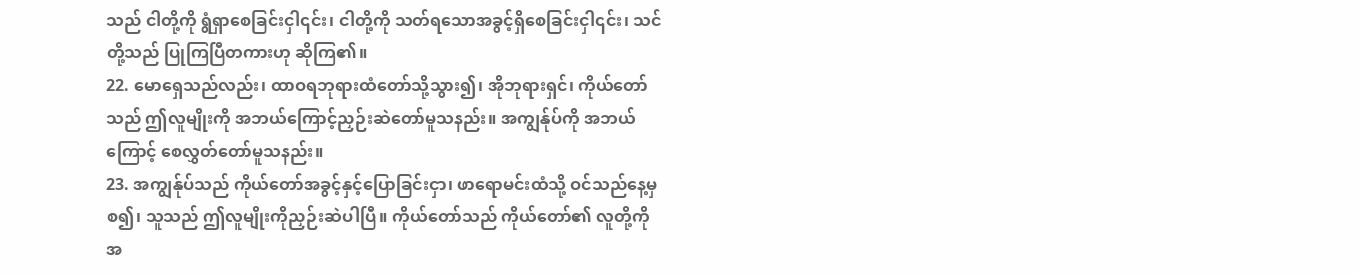သည် ငါတို့ကို ရွံရှာစေခြင်းငှါ၎င်း၊ ငါတို့ကို သတ်ရသောအခွင့်ရှိစေခြင်းငှါ၎င်း၊ သင်တို့သည် ပြုကြပြီတကားဟု ဆိုကြ၏။
22. မောရှေသည်လည်း၊ ထာဝရဘုရားထံတော်သို့သွား၍၊ အိုဘုရားရှင်၊ ကိုယ်တော်သည် ဤလူမျိုးကို အဘယ်ကြောင့်ညှဉ်းဆဲတော်မူသနည်း။ အကျွန်ုပ်ကို အဘယ်ကြောင့် စေလွှတ်တော်မူသနည်း။
23. အကျွန်ုပ်သည် ကိုယ်တော်အခွင့်နှင့်ပြောခြင်းငှာ၊ ဖာရောမင်းထံသို့ ဝင်သည်နေ့မှစ၍၊ သူသည် ဤလူမျိုးကိုညှဉ်းဆဲပါပြီ။ ကိုယ်တော်သည် ကိုယ်တော်၏ လူတို့ကို အ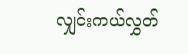လျှင်းကယ်လွှတ်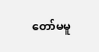တော်မမူ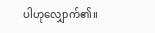ပါဟုလျှောက်၏။